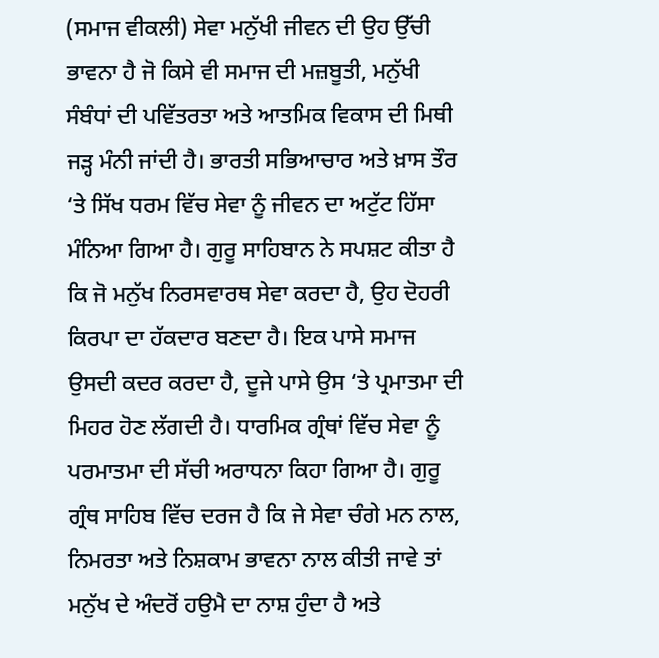(ਸਮਾਜ ਵੀਕਲੀ) ਸੇਵਾ ਮਨੁੱਖੀ ਜੀਵਨ ਦੀ ਉਹ ਉੱਚੀ ਭਾਵਨਾ ਹੈ ਜੋ ਕਿਸੇ ਵੀ ਸਮਾਜ ਦੀ ਮਜ਼ਬੂਤੀ, ਮਨੁੱਖੀ ਸੰਬੰਧਾਂ ਦੀ ਪਵਿੱਤਰਤਾ ਅਤੇ ਆਤਮਿਕ ਵਿਕਾਸ ਦੀ ਮਿਥੀ ਜੜ੍ਹ ਮੰਨੀ ਜਾਂਦੀ ਹੈ। ਭਾਰਤੀ ਸਭਿਆਚਾਰ ਅਤੇ ਖ਼ਾਸ ਤੌਰ ‘ਤੇ ਸਿੱਖ ਧਰਮ ਵਿੱਚ ਸੇਵਾ ਨੂੰ ਜੀਵਨ ਦਾ ਅਟੁੱਟ ਹਿੱਸਾ ਮੰਨਿਆ ਗਿਆ ਹੈ। ਗੁਰੂ ਸਾਹਿਬਾਨ ਨੇ ਸਪਸ਼ਟ ਕੀਤਾ ਹੈ ਕਿ ਜੋ ਮਨੁੱਖ ਨਿਰਸਵਾਰਥ ਸੇਵਾ ਕਰਦਾ ਹੈ, ਉਹ ਦੋਹਰੀ ਕਿਰਪਾ ਦਾ ਹੱਕਦਾਰ ਬਣਦਾ ਹੈ। ਇਕ ਪਾਸੇ ਸਮਾਜ ਉਸਦੀ ਕਦਰ ਕਰਦਾ ਹੈ, ਦੂਜੇ ਪਾਸੇ ਉਸ ‘ਤੇ ਪ੍ਰਮਾਤਮਾ ਦੀ ਮਿਹਰ ਹੋਣ ਲੱਗਦੀ ਹੈ। ਧਾਰਮਿਕ ਗ੍ਰੰਥਾਂ ਵਿੱਚ ਸੇਵਾ ਨੂੰ ਪਰਮਾਤਮਾ ਦੀ ਸੱਚੀ ਅਰਾਧਨਾ ਕਿਹਾ ਗਿਆ ਹੈ। ਗੁਰੂ ਗ੍ਰੰਥ ਸਾਹਿਬ ਵਿੱਚ ਦਰਜ ਹੈ ਕਿ ਜੇ ਸੇਵਾ ਚੰਗੇ ਮਨ ਨਾਲ, ਨਿਮਰਤਾ ਅਤੇ ਨਿਸ਼ਕਾਮ ਭਾਵਨਾ ਨਾਲ ਕੀਤੀ ਜਾਵੇ ਤਾਂ ਮਨੁੱਖ ਦੇ ਅੰਦਰੋਂ ਹਉਮੈ ਦਾ ਨਾਸ਼ ਹੁੰਦਾ ਹੈ ਅਤੇ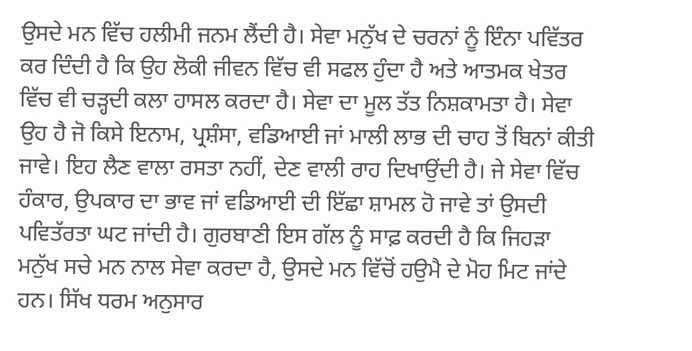ਉਸਦੇ ਮਨ ਵਿੱਚ ਹਲੀਮੀ ਜਨਮ ਲੈਂਦੀ ਹੈ। ਸੇਵਾ ਮਨੁੱਖ ਦੇ ਚਰਨਾਂ ਨੂੰ ਇੰਨਾ ਪਵਿੱਤਰ ਕਰ ਦਿੰਦੀ ਹੈ ਕਿ ਉਹ ਲੋਕੀ ਜੀਵਨ ਵਿੱਚ ਵੀ ਸਫਲ ਹੁੰਦਾ ਹੈ ਅਤੇ ਆਤਮਕ ਖੇਤਰ ਵਿੱਚ ਵੀ ਚੜ੍ਹਦੀ ਕਲਾ ਹਾਸਲ ਕਰਦਾ ਹੈ। ਸੇਵਾ ਦਾ ਮੂਲ ਤੱਤ ਨਿਸ਼ਕਾਮਤਾ ਹੈ। ਸੇਵਾ ਉਹ ਹੈ ਜੋ ਕਿਸੇ ਇਨਾਮ, ਪ੍ਰਸ਼ੰਸਾ, ਵਡਿਆਈ ਜਾਂ ਮਾਲੀ ਲਾਭ ਦੀ ਚਾਹ ਤੋਂ ਬਿਨਾਂ ਕੀਤੀ ਜਾਵੇ। ਇਹ ਲੈਣ ਵਾਲਾ ਰਸਤਾ ਨਹੀਂ, ਦੇਣ ਵਾਲੀ ਰਾਹ ਦਿਖਾਉਂਦੀ ਹੈ। ਜੇ ਸੇਵਾ ਵਿੱਚ ਹੰਕਾਰ, ਉਪਕਾਰ ਦਾ ਭਾਵ ਜਾਂ ਵਡਿਆਈ ਦੀ ਇੱਛਾ ਸ਼ਾਮਲ ਹੋ ਜਾਵੇ ਤਾਂ ਉਸਦੀ ਪਵਿਤੱਰਤਾ ਘਟ ਜਾਂਦੀ ਹੈ। ਗੁਰਬਾਣੀ ਇਸ ਗੱਲ ਨੂੰ ਸਾਫ਼ ਕਰਦੀ ਹੈ ਕਿ ਜਿਹੜਾ ਮਨੁੱਖ ਸਚੇ ਮਨ ਨਾਲ ਸੇਵਾ ਕਰਦਾ ਹੈ, ਉਸਦੇ ਮਨ ਵਿੱਚੋਂ ਹਉਮੈ ਦੇ ਮੋਹ ਮਿਟ ਜਾਂਦੇ ਹਨ। ਸਿੱਖ ਧਰਮ ਅਨੁਸਾਰ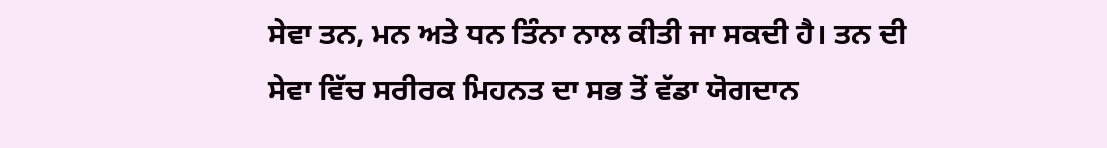ਸੇਵਾ ਤਨ, ਮਨ ਅਤੇ ਧਨ ਤਿੰਨਾ ਨਾਲ ਕੀਤੀ ਜਾ ਸਕਦੀ ਹੈ। ਤਨ ਦੀ ਸੇਵਾ ਵਿੱਚ ਸਰੀਰਕ ਮਿਹਨਤ ਦਾ ਸਭ ਤੋਂ ਵੱਡਾ ਯੋਗਦਾਨ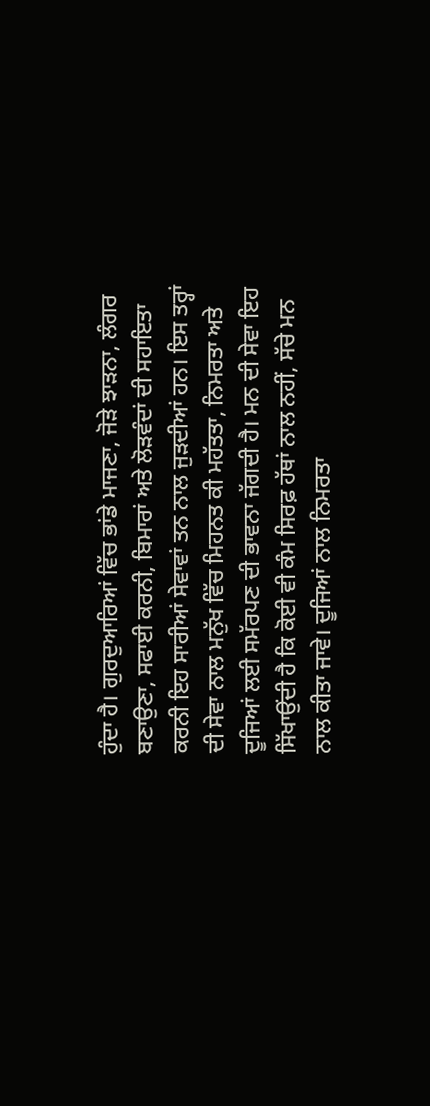ਹੁੰਦਾ ਹੈ। ਗੁਰਦੁਆਰਿਆਂ ਵਿੱਚ ਭਾਂਡੇ ਮਾਜਣਾ, ਜੋੜੇ ਝਾੜਨਾ, ਲੰਗਰ ਬਣਾਉਣਾ, ਸਫਾਈ ਕਰਨੀ, ਬਿਮਾਰਾਂ ਅਤੇ ਲੋੜਵੰਦਾਂ ਦੀ ਸਹਾਇਤਾ ਕਰਨੀ ਇਹ ਸਾਰੀਆਂ ਸੇਵਾਵਾਂ ਤਨ ਨਾਲ ਜੁੜਦੀਆਂ ਹਨ। ਇਸ ਤਰ੍ਹਾਂ ਦੀ ਸੇਵਾ ਨਾਲ ਮਨੁੱਖ ਵਿੱਚ ਮਿਹਨਤ ਕੀ ਮਹੱਤਤਾ, ਨਿਮਰਤਾ ਅਤੇ ਦੂਜਿਆਂ ਲਈ ਸਮੱਰਪਣ ਦੀ ਭਾਵਨਾ ਜੱਗਦੀ ਹੈ। ਮਨ ਦੀ ਸੇਵਾ ਇਹ ਸਿੱਖਾਉਂਦੀ ਹੈ ਕਿ ਕੋਈ ਵੀ ਕੰਮ ਸਿਰਫ਼ ਹੱਥਾਂ ਨਾਲ ਨਹੀਂ, ਸੱਚੇ ਮਨ ਨਾਲ ਕੀਤਾ ਜਾਵੇ। ਦੂਜਿਆਂ ਨਾਲ ਨਿਮਰਤਾ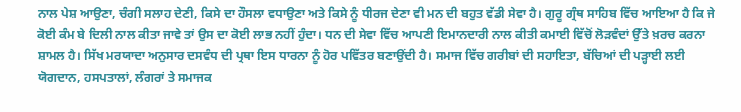ਨਾਲ ਪੇਸ਼ ਆਉਣਾ, ਚੰਗੀ ਸਲਾਹ ਦੇਣੀ, ਕਿਸੇ ਦਾ ਹੌਸਲਾ ਵਧਾਉਣਾ ਅਤੇ ਕਿਸੇ ਨੂੰ ਧੀਰਜ ਦੇਣਾ ਵੀ ਮਨ ਦੀ ਬਹੁਤ ਵੱਡੀ ਸੇਵਾ ਹੈ। ਗੁਰੂ ਗ੍ਰੰਥ ਸਾਹਿਬ ਵਿੱਚ ਆਇਆ ਹੈ ਕਿ ਜੇ ਕੋਈ ਕੰਮ ਬੇ ਦਿਲੀ ਨਾਲ ਕੀਤਾ ਜਾਵੇ ਤਾਂ ਉਸ ਦਾ ਕੋਈ ਲਾਭ ਨਹੀਂ ਹੁੰਦਾ। ਧਨ ਦੀ ਸੇਵਾ ਵਿੱਚ ਆਪਣੀ ਇਮਾਨਦਾਰੀ ਨਾਲ ਕੀਤੀ ਕਮਾਈ ਵਿੱਚੋਂ ਲੋੜਵੰਦਾਂ ਉੱਤੇ ਖ਼ਰਚ ਕਰਨਾ ਸ਼ਾਮਲ ਹੈ। ਸਿੱਖ ਮਰਯਾਦਾ ਅਨੁਸਾਰ ਦਸਵੰਧ ਦੀ ਪ੍ਰਥਾ ਇਸ ਧਾਰਨਾ ਨੂੰ ਹੋਰ ਪਵਿੱਤਰ ਬਣਾਉਂਦੀ ਹੈ। ਸਮਾਜ ਵਿੱਚ ਗਰੀਬਾਂ ਦੀ ਸਹਾਇਤਾ, ਬੱਚਿਆਂ ਦੀ ਪੜ੍ਹਾਈ ਲਈ ਯੋਗਦਾਨ, ਹਸਪਤਾਲਾਂ, ਲੰਗਰਾਂ ਤੇ ਸਮਾਜਕ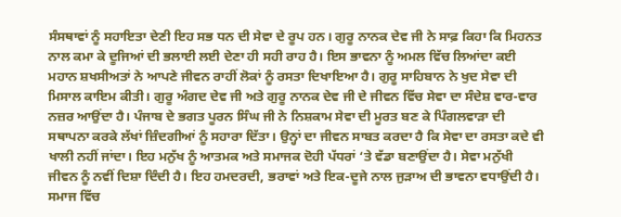ਸੰਸਥਾਵਾਂ ਨੂੰ ਸਹਾਇਤਾ ਦੇਣੀ ਇਹ ਸਭ ਧਨ ਦੀ ਸੇਵਾ ਦੇ ਰੂਪ ਹਨ। ਗੁਰੂ ਨਾਨਕ ਦੇਵ ਜੀ ਨੇ ਸਾਫ਼ ਕਿਹਾ ਕਿ ਮਿਹਨਤ ਨਾਲ ਕਮਾ ਕੇ ਦੂਜਿਆਂ ਦੀ ਭਲਾਈ ਲਈ ਦੇਣਾ ਹੀ ਸਹੀ ਰਾਹ ਹੈ। ਇਸ ਭਾਵਨਾ ਨੂੰ ਅਮਲ ਵਿੱਚ ਲਿਆਂਦਾ ਕਈ ਮਹਾਨ ਸ਼ਖਸੀਅਤਾਂ ਨੇ ਆਪਣੇ ਜੀਵਨ ਰਾਹੀਂ ਲੋਕਾਂ ਨੂੰ ਰਸਤਾ ਦਿਖਾਇਆ ਹੈ। ਗੁਰੂ ਸਾਹਿਬਾਨ ਨੇ ਖੁਦ ਸੇਵਾ ਦੀ ਮਿਸਾਲ ਕਾਇਮ ਕੀਤੀ। ਗੁਰੂ ਅੰਗਦ ਦੇਵ ਜੀ ਅਤੇ ਗੁਰੂ ਨਾਨਕ ਦੇਵ ਜੀ ਦੇ ਜੀਵਨ ਵਿੱਚ ਸੇਵਾ ਦਾ ਸੰਦੇਸ਼ ਵਾਰ-ਵਾਰ ਨਜ਼ਰ ਆਉਂਦਾ ਹੈ। ਪੰਜਾਬ ਦੇ ਭਗਤ ਪੂਰਨ ਸਿੰਘ ਜੀ ਨੇ ਨਿਸ਼ਕਾਮ ਸੇਵਾ ਦੀ ਮੂਰਤ ਬਣ ਕੇ ਪਿੰਗਲਵਾੜਾ ਦੀ ਸਥਾਪਨਾ ਕਰਕੇ ਲੱਖਾਂ ਜ਼ਿੰਦਗੀਆਂ ਨੂੰ ਸਹਾਰਾ ਦਿੱਤਾ। ਉਨ੍ਹਾਂ ਦਾ ਜੀਵਨ ਸਾਬਤ ਕਰਦਾ ਹੈ ਕਿ ਸੇਵਾ ਦਾ ਰਸਤਾ ਕਦੇ ਵੀ ਖਾਲੀ ਨਹੀਂ ਜਾਂਦਾ। ਇਹ ਮਨੁੱਖ ਨੂੰ ਆਤਮਕ ਅਤੇ ਸਮਾਜਕ ਦੋਹੀ ਪੱਧਰਾਂ ‘ਤੇ ਵੱਡਾ ਬਣਾਉਂਦਾ ਹੈ। ਸੇਵਾ ਮਨੁੱਖੀ ਜੀਵਨ ਨੂੰ ਨਵੀਂ ਦਿਸ਼ਾ ਦਿੰਦੀ ਹੈ। ਇਹ ਹਮਦਰਦੀ, ਭਰਾਵਾਂ ਅਤੇ ਇਕ-ਦੂਜੇ ਨਾਲ ਜੁੜਾਅ ਦੀ ਭਾਵਨਾ ਵਧਾਉਂਦੀ ਹੈ। ਸਮਾਜ ਵਿੱਚ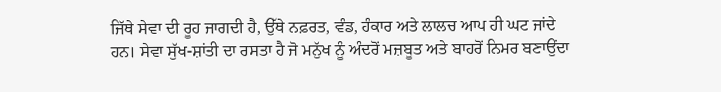ਜਿੱਥੇ ਸੇਵਾ ਦੀ ਰੂਹ ਜਾਗਦੀ ਹੈ, ਉੱਥੇ ਨਫ਼ਰਤ, ਵੰਡ, ਹੰਕਾਰ ਅਤੇ ਲਾਲਚ ਆਪ ਹੀ ਘਟ ਜਾਂਦੇ ਹਨ। ਸੇਵਾ ਸੁੱਖ-ਸ਼ਾਂਤੀ ਦਾ ਰਸਤਾ ਹੈ ਜੋ ਮਨੁੱਖ ਨੂੰ ਅੰਦਰੋਂ ਮਜ਼ਬੂਤ ਅਤੇ ਬਾਹਰੋਂ ਨਿਮਰ ਬਣਾਉਂਦਾ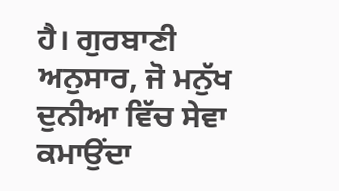ਹੈ। ਗੁਰਬਾਣੀ ਅਨੁਸਾਰ, ਜੋ ਮਨੁੱਖ ਦੁਨੀਆ ਵਿੱਚ ਸੇਵਾ ਕਮਾਉਂਦਾ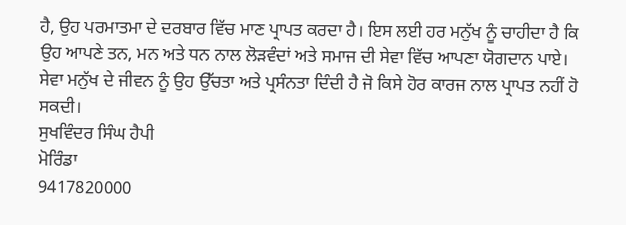ਹੈ, ਉਹ ਪਰਮਾਤਮਾ ਦੇ ਦਰਬਾਰ ਵਿੱਚ ਮਾਣ ਪ੍ਰਾਪਤ ਕਰਦਾ ਹੈ। ਇਸ ਲਈ ਹਰ ਮਨੁੱਖ ਨੂੰ ਚਾਹੀਦਾ ਹੈ ਕਿ ਉਹ ਆਪਣੇ ਤਨ, ਮਨ ਅਤੇ ਧਨ ਨਾਲ ਲੋੜਵੰਦਾਂ ਅਤੇ ਸਮਾਜ ਦੀ ਸੇਵਾ ਵਿੱਚ ਆਪਣਾ ਯੋਗਦਾਨ ਪਾਏ। ਸੇਵਾ ਮਨੁੱਖ ਦੇ ਜੀਵਨ ਨੂੰ ਉਹ ਉੱਚਤਾ ਅਤੇ ਪ੍ਰਸੰਨਤਾ ਦਿੰਦੀ ਹੈ ਜੋ ਕਿਸੇ ਹੋਰ ਕਾਰਜ ਨਾਲ ਪ੍ਰਾਪਤ ਨਹੀਂ ਹੋ ਸਕਦੀ।
ਸੁਖਵਿੰਦਰ ਸਿੰਘ ਹੈਪੀ
ਮੋਰਿੰਡਾ
9417820000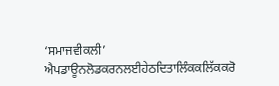‘ਸਮਾਜਵੀਕਲੀ’ ਐਪਡਾਊਨਲੋਡਕਰਨਲਈਹੇਠਦਿਤਾਲਿੰਕਕਲਿੱਕਕਰੋ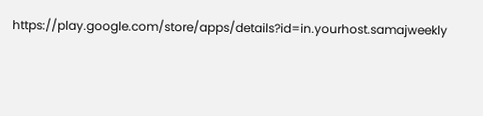https://play.google.com/store/apps/details?id=in.yourhost.samajweekly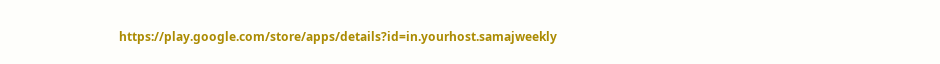https://play.google.com/store/apps/details?id=in.yourhost.samajweekly